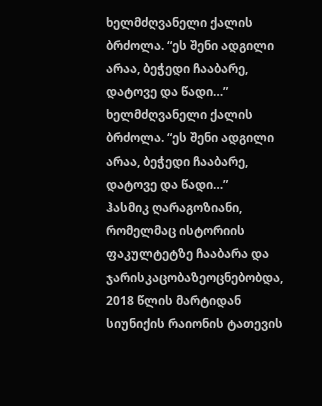ხელმძღვანელი ქალის ბრძოლა. “ეს შენი ადგილი არაა, ბეჭედი ჩააბარე, დატოვე და წადი…”
ხელმძღვანელი ქალის ბრძოლა. “ეს შენი ადგილი არაა, ბეჭედი ჩააბარე, დატოვე და წადი…”
ჰასმიკ ღარაგოზიანი, რომელმაც ისტორიის ფაკულტეტზე ჩააბარა და ჯარისკაცობაზეოცნებობდა, 2018 წლის მარტიდან სიუნიქის რაიონის ტათევის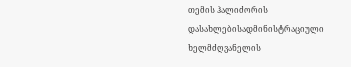თემის ჰალიძორის დასახლებისადმინისტრაციული ხელმძღვანელის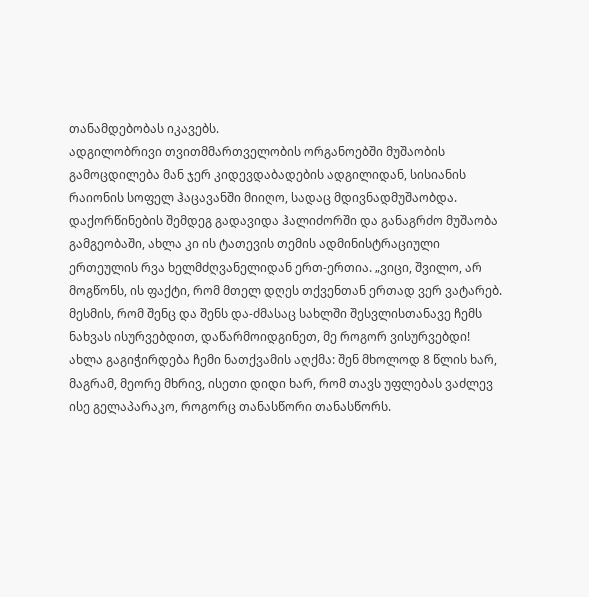თანამდებობას იკავებს.
ადგილობრივი თვითმმართველობის ორგანოებში მუშაობის გამოცდილება მან ჯერ კიდევდაბადების ადგილიდან, სისიანის რაიონის სოფელ ჰაცავანში მიიღო, სადაც მდივნადმუშაობდა. დაქორწინების შემდეგ გადავიდა ჰალიძორში და განაგრძო მუშაობა გამგეობაში, ახლა კი ის ტათევის თემის ადმინისტრაციული ერთეულის რვა ხელმძღვანელიდან ერთ-ერთია. „ვიცი, შვილო, არ მოგწონს, ის ფაქტი, რომ მთელ დღეს თქვენთან ერთად ვერ ვატარებ. მესმის, რომ შენც და შენს და-ძმასაც სახლში შესვლისთანავე ჩემს ნახვას ისურვებდით, დაწარმოიდგინეთ, მე როგორ ვისურვებდი! ახლა გაგიჭირდება ჩემი ნათქვამის აღქმა: შენ მხოლოდ 8 წლის ხარ, მაგრამ, მეორე მხრივ, ისეთი დიდი ხარ, რომ თავს უფლებას ვაძლევ ისე გელაპარაკო, როგორც თანასწორი თანასწორს.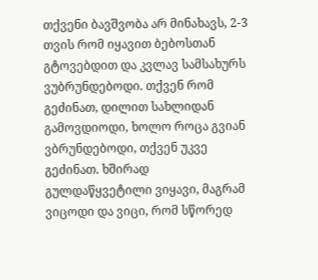თქვენი ბავშვობა არ მინახავს, 2-3 თვის რომ იყავით ბებოსთან გტოვებდით და კვლავ სამსახურს ვუბრუნდებოდი. თქვენ რომ გეძინათ, დილით სახლიდან გამოვდიოდი, ხოლო როცა გვიან ვბრუნდებოდი, თქვენ უკვე გეძინათ. ხშირად გულდაწყვეტილი ვიყავი, მაგრამ ვიცოდი და ვიცი, რომ სწორედ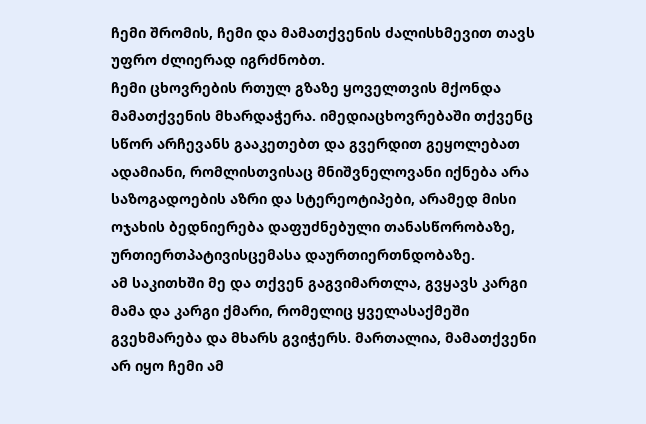ჩემი შრომის, ჩემი და მამათქვენის ძალისხმევით თავს უფრო ძლიერად იგრძნობთ.
ჩემი ცხოვრების რთულ გზაზე ყოველთვის მქონდა მამათქვენის მხარდაჭერა. იმედიაცხოვრებაში თქვენც სწორ არჩევანს გააკეთებთ და გვერდით გეყოლებათ ადამიანი, რომლისთვისაც მნიშვნელოვანი იქნება არა საზოგადოების აზრი და სტერეოტიპები, არამედ მისი ოჯახის ბედნიერება დაფუძნებული თანასწორობაზე, ურთიერთპატივისცემასა დაურთიერთნდობაზე.
ამ საკითხში მე და თქვენ გაგვიმართლა, გვყავს კარგი მამა და კარგი ქმარი, რომელიც ყველასაქმეში გვეხმარება და მხარს გვიჭერს. მართალია, მამათქვენი არ იყო ჩემი ამ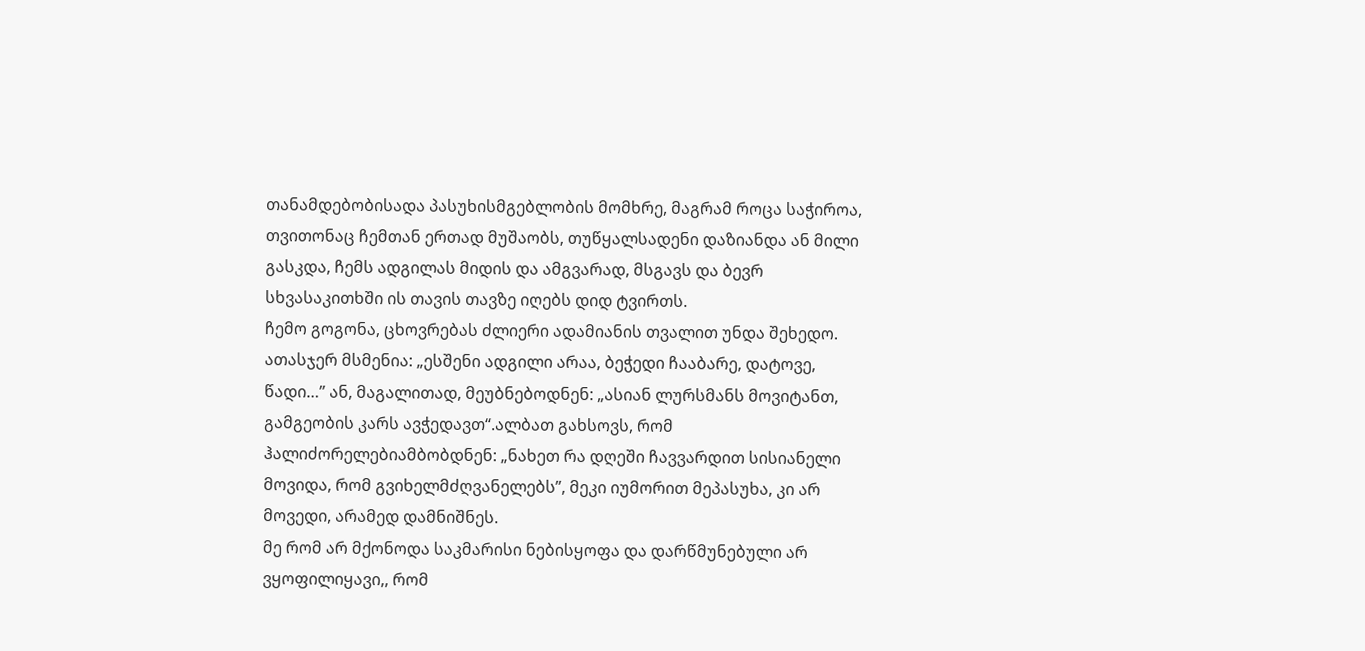თანამდებობისადა პასუხისმგებლობის მომხრე, მაგრამ როცა საჭიროა, თვითონაც ჩემთან ერთად მუშაობს, თუწყალსადენი დაზიანდა ან მილი გასკდა, ჩემს ადგილას მიდის და ამგვარად, მსგავს და ბევრ სხვასაკითხში ის თავის თავზე იღებს დიდ ტვირთს.
ჩემო გოგონა, ცხოვრებას ძლიერი ადამიანის თვალით უნდა შეხედო. ათასჯერ მსმენია: „ესშენი ადგილი არაა, ბეჭედი ჩააბარე, დატოვე, წადი…” ან, მაგალითად, მეუბნებოდნენ: „ასიან ლურსმანს მოვიტანთ, გამგეობის კარს ავჭედავთ“.ალბათ გახსოვს, რომ ჰალიძორელებიამბობდნენ: „ნახეთ რა დღეში ჩავვარდით სისიანელი მოვიდა, რომ გვიხელმძღვანელებს”, მეკი იუმორით მეპასუხა, კი არ მოვედი, არამედ დამნიშნეს.
მე რომ არ მქონოდა საკმარისი ნებისყოფა და დარწმუნებული არ ვყოფილიყავი,, რომ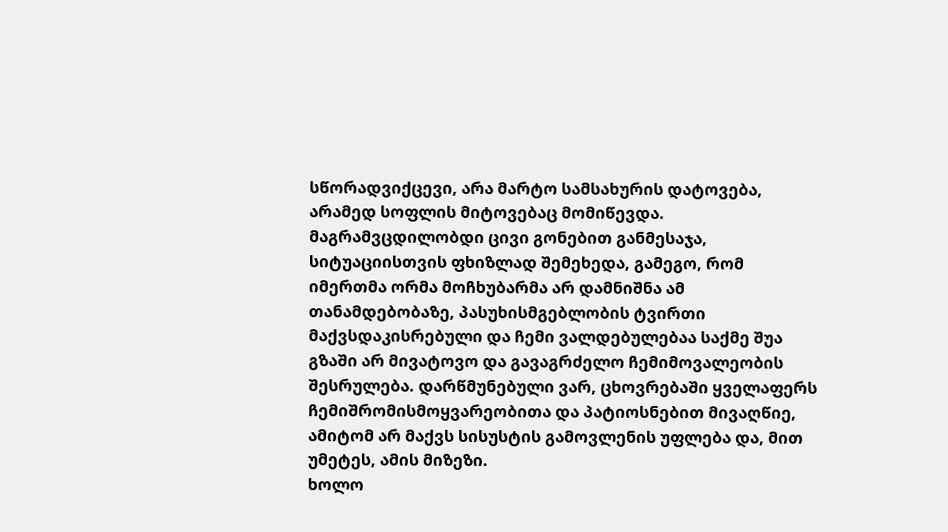სწორადვიქცევი, არა მარტო სამსახურის დატოვება, არამედ სოფლის მიტოვებაც მომიწევდა. მაგრამვცდილობდი ცივი გონებით განმესაჯა, სიტუაციისთვის ფხიზლად შემეხედა, გამეგო, რომ იმერთმა ორმა მოჩხუბარმა არ დამნიშნა ამ თანამდებობაზე, პასუხისმგებლობის ტვირთი მაქვსდაკისრებული და ჩემი ვალდებულებაა საქმე შუა გზაში არ მივატოვო და გავაგრძელო ჩემიმოვალეობის შესრულება. დარწმუნებული ვარ, ცხოვრებაში ყველაფერს ჩემიშრომისმოყვარეობითა და პატიოსნებით მივაღწიე, ამიტომ არ მაქვს სისუსტის გამოვლენის უფლება და, მით უმეტეს, ამის მიზეზი.
ხოლო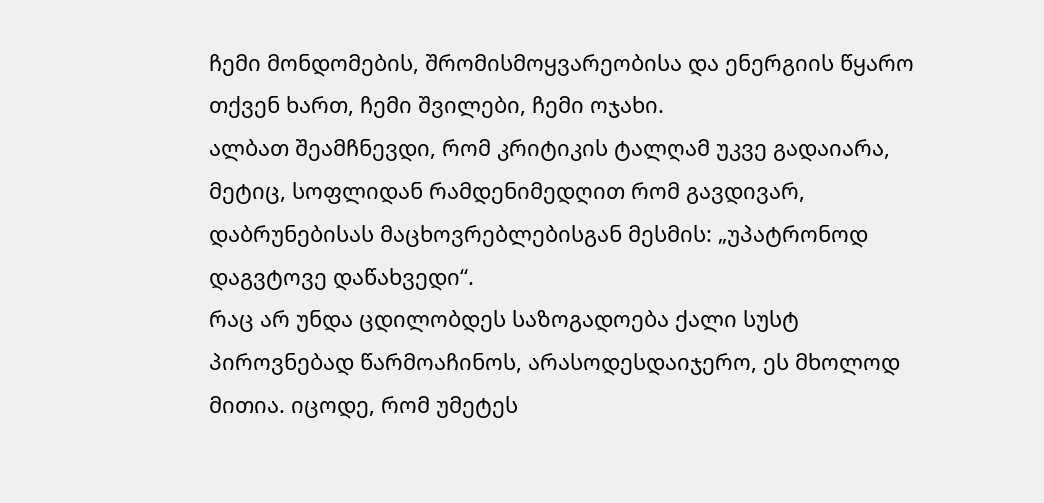ჩემი მონდომების, შრომისმოყვარეობისა და ენერგიის წყარო თქვენ ხართ, ჩემი შვილები, ჩემი ოჯახი.
ალბათ შეამჩნევდი, რომ კრიტიკის ტალღამ უკვე გადაიარა, მეტიც, სოფლიდან რამდენიმედღით რომ გავდივარ, დაბრუნებისას მაცხოვრებლებისგან მესმის: „უპატრონოდ დაგვტოვე დაწახვედი“.
რაც არ უნდა ცდილობდეს საზოგადოება ქალი სუსტ პიროვნებად წარმოაჩინოს, არასოდესდაიჯერო, ეს მხოლოდ მითია. იცოდე, რომ უმეტეს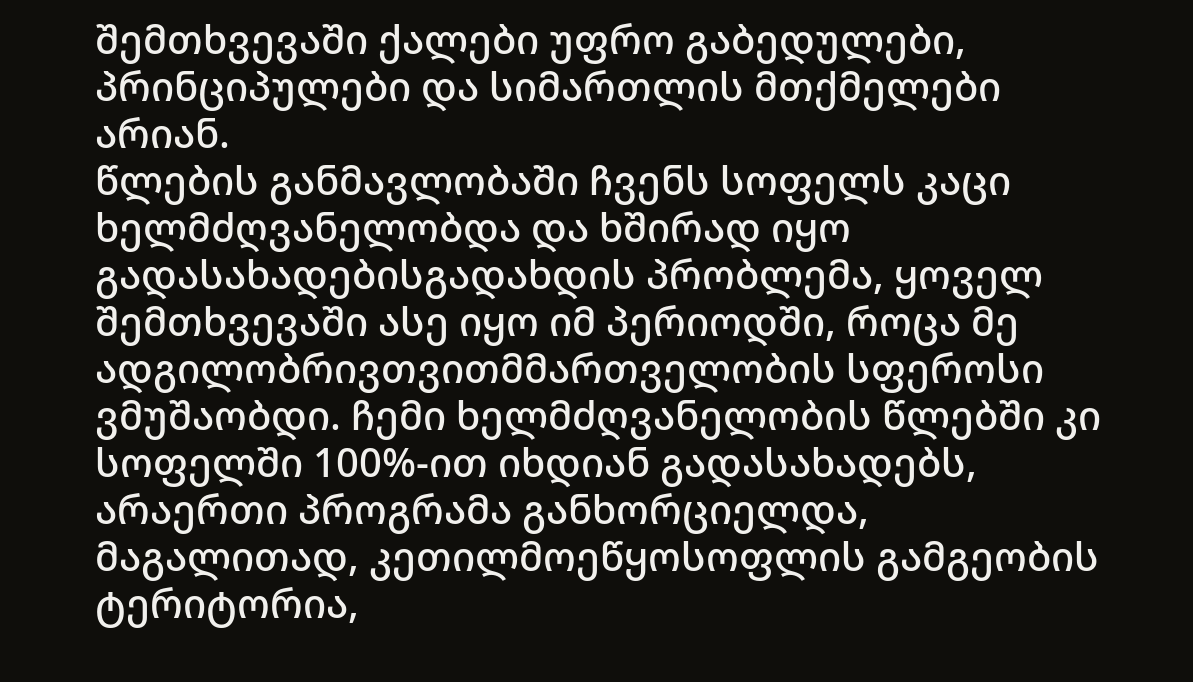შემთხვევაში ქალები უფრო გაბედულები, პრინციპულები და სიმართლის მთქმელები არიან.
წლების განმავლობაში ჩვენს სოფელს კაცი ხელმძღვანელობდა და ხშირად იყო გადასახადებისგადახდის პრობლემა, ყოველ შემთხვევაში ასე იყო იმ პერიოდში, როცა მე ადგილობრივთვითმმართველობის სფეროსი ვმუშაობდი. ჩემი ხელმძღვანელობის წლებში კი სოფელში 100%-ით იხდიან გადასახადებს, არაერთი პროგრამა განხორციელდა, მაგალითად, კეთილმოეწყოსოფლის გამგეობის ტერიტორია,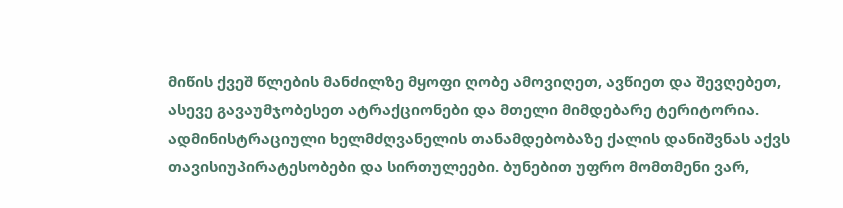მიწის ქვეშ წლების მანძილზე მყოფი ღობე ამოვიღეთ, ავწიეთ და შევღებეთ, ასევე გავაუმჯობესეთ ატრაქციონები და მთელი მიმდებარე ტერიტორია.
ადმინისტრაციული ხელმძღვანელის თანამდებობაზე ქალის დანიშვნას აქვს თავისიუპირატესობები და სირთულეები. ბუნებით უფრო მომთმენი ვარ,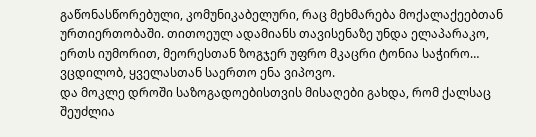გაწონასწორებული, კომუნიკაბელური, რაც მეხმარება მოქალაქეებთან ურთიერთობაში. თითოეულ ადამიანს თავისენაზე უნდა ელაპარაკო, ერთს იუმორით, მეორესთან ზოგჯერ უფრო მკაცრი ტონია საჭირო… ვცდილობ, ყველასთან საერთო ენა ვიპოვო.
და მოკლე დროში საზოგადოებისთვის მისაღები გახდა, რომ ქალსაც შეუძლია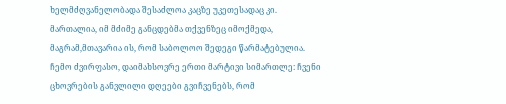ხელმძღვანელობადა შესაძლოა კაცზე უკეთესადაც კი. მართალია, იმ მძიმე განცდებმა თქვენზეც იმოქმედა, მაგრამ,მთავარია ის, რომ საბოლოო შედეგი წარმატებულია.
ჩემო ძვირფასო, დაიმახსოვრე ერთი მარტივი სიმართლე: ჩვენი ცხოვრების განვლილი დღეები გვიჩვენებს, რომ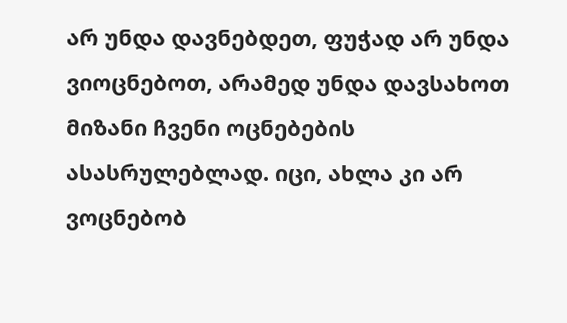არ უნდა დავნებდეთ, ფუჭად არ უნდა ვიოცნებოთ, არამედ უნდა დავსახოთ მიზანი ჩვენი ოცნებების ასასრულებლად. იცი, ახლა კი არ ვოცნებობ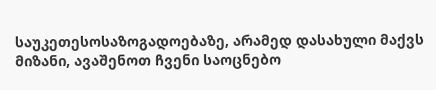საუკეთესოსაზოგადოებაზე, არამედ დასახული მაქვს მიზანი, ავაშენოთ ჩვენი საოცნებო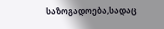საზოგადოება,სადაც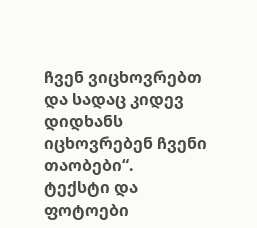ჩვენ ვიცხოვრებთ და სადაც კიდევ დიდხანს იცხოვრებენ ჩვენი თაობები“.
ტექსტი და ფოტოები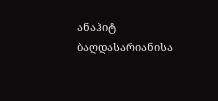ანაჰიტ ბაღდასარიანისა